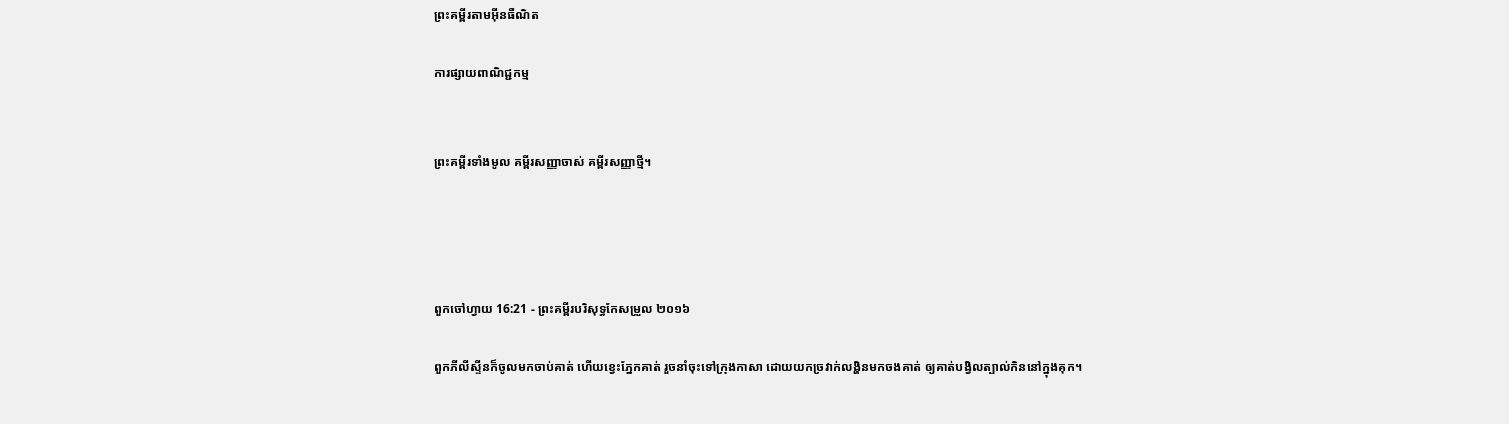ព្រះគម្ពីរតាមអ៊ីនធឺណិត

ការផ្សាយពាណិជ្ជកម្ម


ព្រះគម្ពីរទាំងមូល គម្ពីរសញ្ញាចាស់ គម្ពីរសញ្ញាថ្មី។




ពួកចៅ‌ហ្វាយ 16:21 - ព្រះគម្ពីរបរិសុទ្ធកែសម្រួល ២០១៦

ពួកភីលី‌ស្ទីនក៏ចូលមកចាប់គាត់ ហើយខ្វេះភ្នែកគាត់ រួចនាំចុះទៅក្រុងកាសា ដោយយកច្រវាក់លង្ហិនមកចងគាត់ ឲ្យគាត់បង្វិលត្បាល់‌កិននៅក្នុងគុក។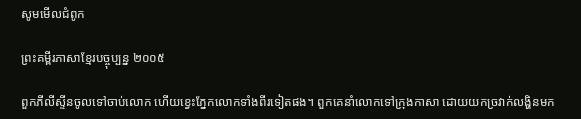សូមមើលជំពូក

ព្រះគម្ពីរភាសាខ្មែរបច្ចុប្បន្ន ២០០៥

ពួកភីលីស្ទីនចូលទៅចាប់លោក ហើយខ្វេះភ្នែកលោកទាំងពីរទៀតផង។ ពួកគេនាំលោកទៅក្រុងកាសា ដោយយកច្រវាក់លង្ហិនមក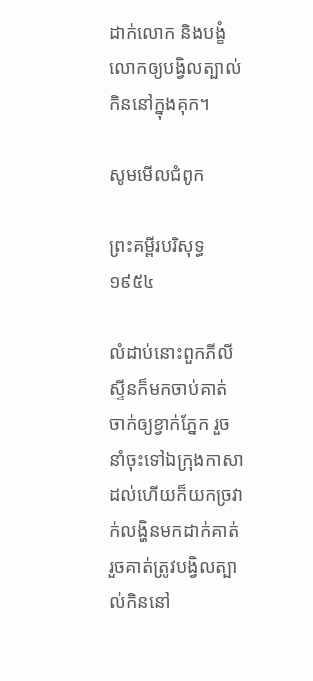ដាក់លោក និងបង្ខំលោកឲ្យបង្វិលត្បាល់កិននៅក្នុងគុក។

សូមមើលជំពូក

ព្រះគម្ពីរបរិសុទ្ធ ១៩៥៤

លំដាប់នោះពួកភីលីស្ទីនក៏មកចាប់គាត់ ចាក់ឲ្យខ្វាក់ភ្នែក រួចនាំចុះទៅឯក្រុងកាសា ដល់ហើយក៏យកច្រវាក់លង្ហិនមកដាក់គាត់ រួចគាត់ត្រូវបង្វិលត្បាល់‌កិននៅ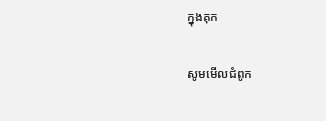ក្នុងគុក

សូមមើលជំពូក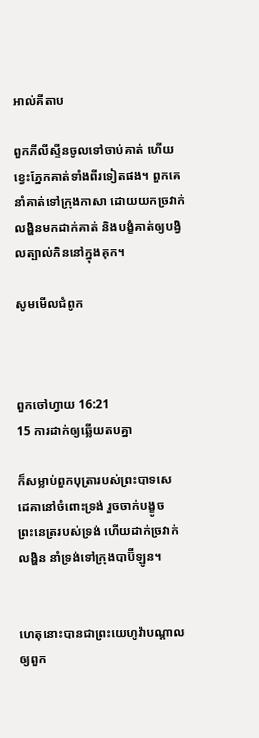អាល់គីតាប

ពួកភីលី‌ស្ទីនចូលទៅចាប់គាត់ ហើយខ្វេះភ្នែកគាត់ទាំងពីរទៀតផង។ ពួកគេនាំគាត់ទៅក្រុងកាសា ដោយយកច្រវាក់លង្ហិនមកដាក់គាត់ និងបង្ខំគាត់ឲ្យបង្វិលត្បាល់កិននៅក្នុងគុក។

សូមមើលជំពូក



ពួកចៅ‌ហ្វាយ 16:21
15 ការដាក់ឲ្យឆ្លើយតបគ្នា

ក៏សម្លាប់ពួកបុត្រារបស់ព្រះបាទសេដេ‌គានៅចំពោះទ្រង់ រួចចាក់បង្ខូចព្រះ‌នេត្ររបស់ទ្រង់ ហើយដាក់ច្រវាក់លង្ហិន នាំទ្រង់ទៅក្រុងបាប៊ី‌ឡូន។


ហេតុនោះបានជាព្រះ‌យេហូវ៉ាបណ្ដាលឲ្យពួក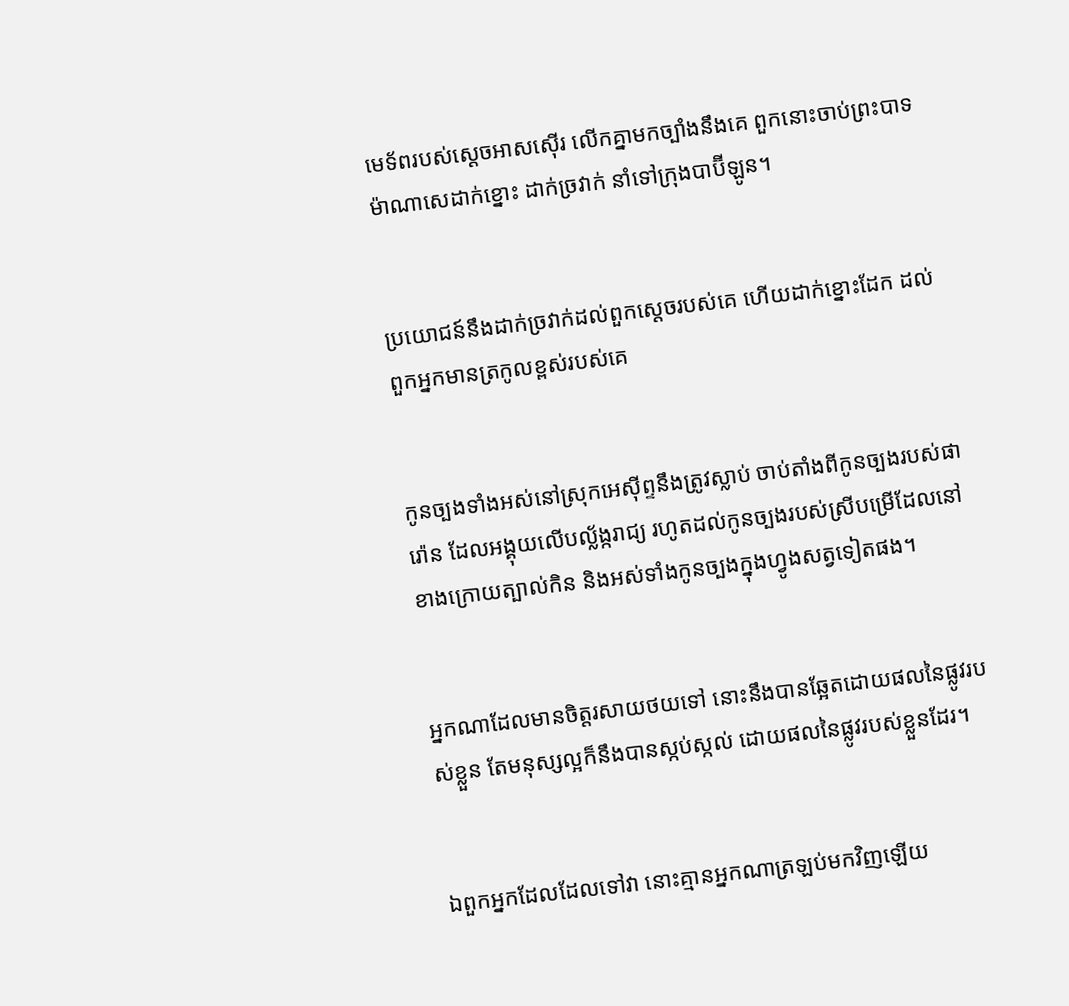មេ‌ទ័ពរបស់ស្តេចអាស‌ស៊ើរ លើកគ្នាមកច្បាំងនឹងគេ ពួកនោះចាប់ព្រះបាទម៉ាណា‌សេដាក់ខ្នោះ ដាក់ច្រវាក់ នាំទៅក្រុងបាប៊ី‌ឡូន។


ប្រយោជន៍នឹងដាក់ច្រវាក់ដល់ពួកស្តេចរបស់គេ ហើយដាក់ខ្នោះដែក ដល់ពួកអ្នកមានត្រកូលខ្ពស់របស់គេ


កូនច្បងទាំងអស់នៅស្រុកអេស៊ីព្ទនឹងត្រូវស្លាប់ ចាប់តាំងពីកូនច្បងរបស់ផារ៉ោន ដែលអង្គុយលើបល្ល័ង្ករាជ្យ រហូតដល់កូនច្បងរបស់ស្រីបម្រើដែលនៅខាងក្រោយត្បាល់កិន និងអស់ទាំងកូនច្បងក្នុងហ្វូងសត្វទៀតផង។


អ្នកណាដែលមានចិត្តរសាយថយទៅ នោះនឹងបានឆ្អែតដោយផលនៃផ្លូវរបស់ខ្លួន តែមនុស្សល្អក៏នឹងបានស្កប់‌ស្កល់ ដោយផលនៃផ្លូវរបស់ខ្លួនដែរ។


ឯពួកអ្នកដែលដែលទៅវា នោះគ្មានអ្នកណាត្រឡប់មកវិញឡើយ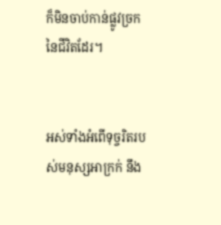ក៏មិនចាប់កាន់ផ្លូវច្រកនៃជីវិតដែរ។


អស់ទាំងអំពើទុច្ចរិតរបស់មនុស្សអា‌ក្រក់ នឹង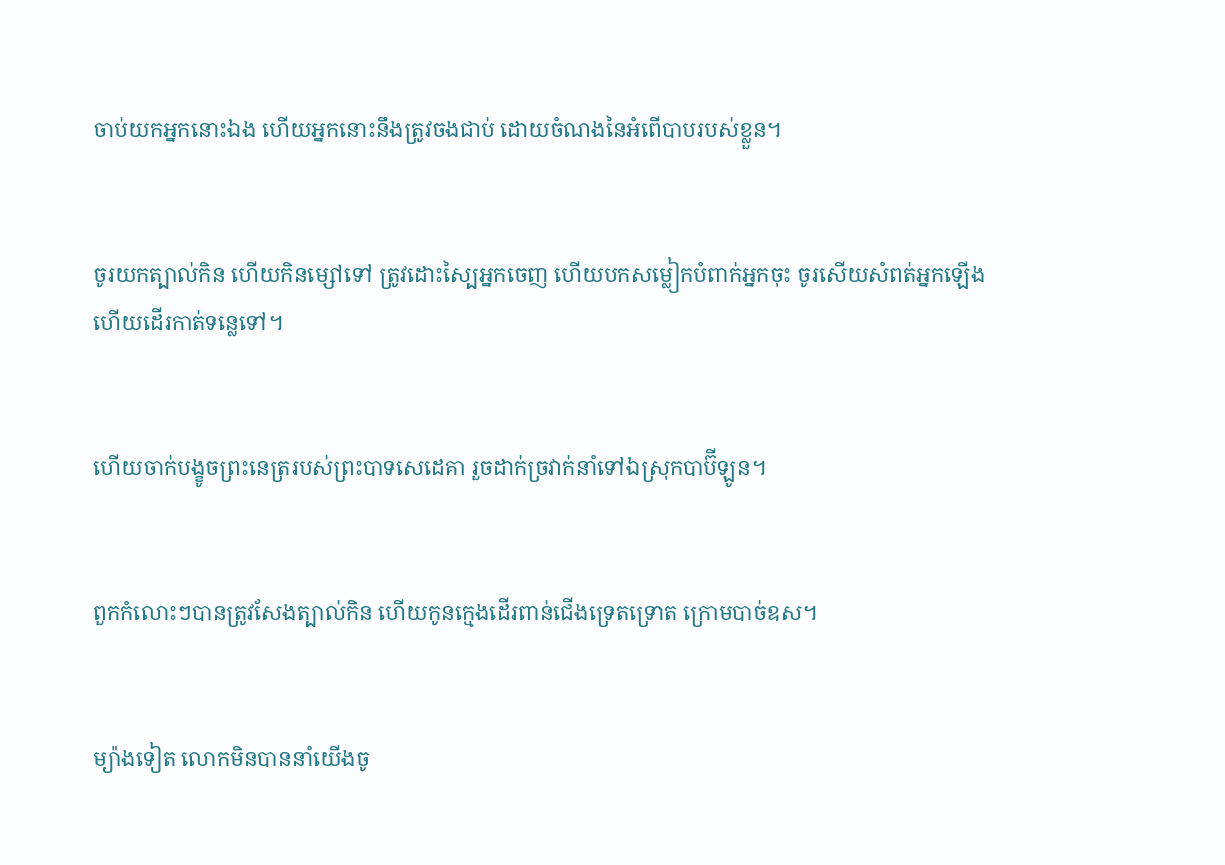ចាប់យកអ្នកនោះឯង ហើយអ្នកនោះនឹងត្រូវចងជាប់ ដោយចំណងនៃអំពើបាបរបស់ខ្លួន។


ចូរយកត្បាល់កិន ហើយកិនម្សៅទៅ ត្រូវដោះស្បៃអ្នកចេញ ហើយបកសម្លៀកបំពាក់អ្នកចុះ ចូរសើយសំពត់អ្នកឡើង ហើយដើរកាត់ទន្លេទៅ។


ហើយចាក់បង្ខូចព្រះ‌នេត្ររបស់ព្រះបាទសេដេគា រួចដាក់ច្រវាក់នាំទៅឯស្រុកបាប៊ីឡូន។


ពួកកំលោះៗបានត្រូវសែងត្បាល់‌កិន ហើយកូនក្មេងដើរពាន់ជើងទ្រេតទ្រោត ក្រោមបាច់ឧស។


ម្យ៉ាងទៀត លោកមិនបាននាំយើងចូ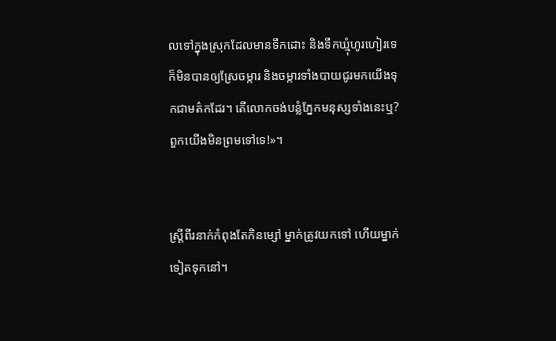លទៅក្នុងស្រុកដែលមានទឹកដោះ និងទឹកឃ្មុំហូរ‌ហៀរទេ ក៏មិនបានឲ្យស្រែចម្ការ និងចម្ការទាំងបាយជូរមកយើងទុកជាមត៌កដែរ។ តើលោកចង់បន្លំភ្នែកមនុស្សទាំងនេះឬ? ពួកយើងមិនព្រមទៅទេ!»។


ស្ត្រីពីរនាក់កំពុងតែកិនម្សៅ ម្នាក់ត្រូវយកទៅ ហើយម្នាក់ទៀតទុកនៅ។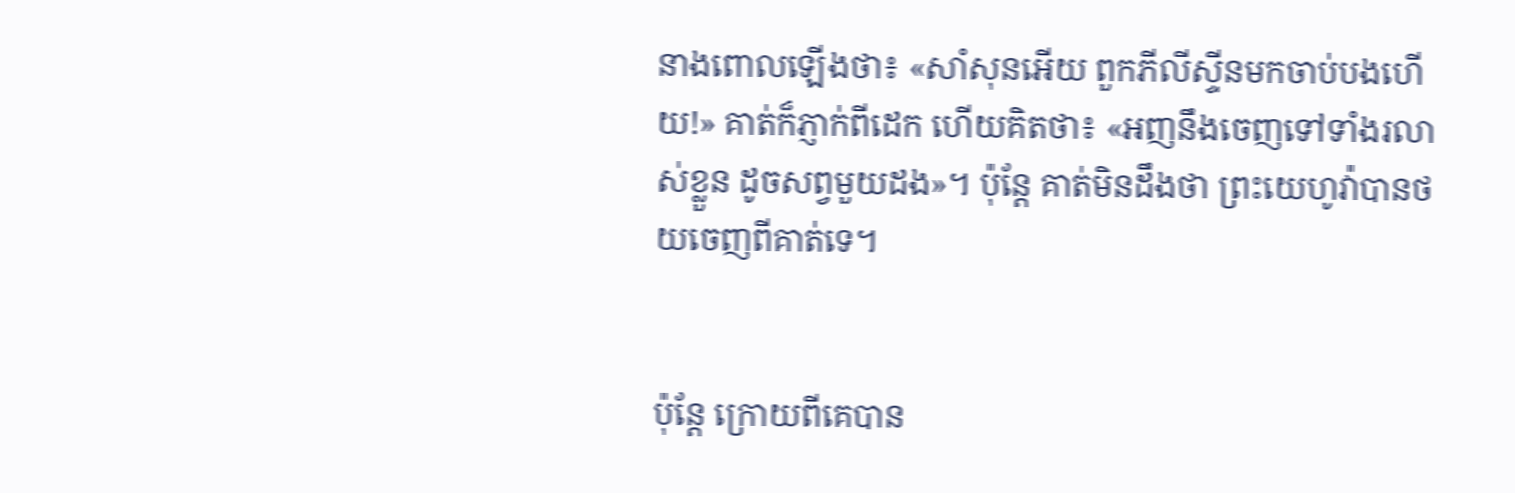នាងពោលឡើងថា៖ «សាំសុនអើយ ពួកភីលី‌ស្ទីនមកចាប់បងហើយ!» គាត់ក៏ភ្ញាក់ពីដេក ហើយគិតថា៖ «អញនឹងចេញទៅទាំងរលាស់ខ្លួន ដូចសព្វមួយដង»។ ប៉ុន្តែ គាត់មិនដឹងថា ព្រះ‌យេហូវ៉ាបានថយចេញពីគាត់ទេ។


ប៉ុន្តែ ក្រោយពីគេបាន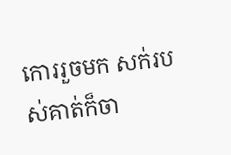កោររួចមក សក់របស់គាត់ក៏ចា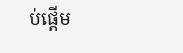ប់ផ្ដើម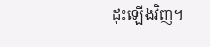ដុះឡើងវិញ។